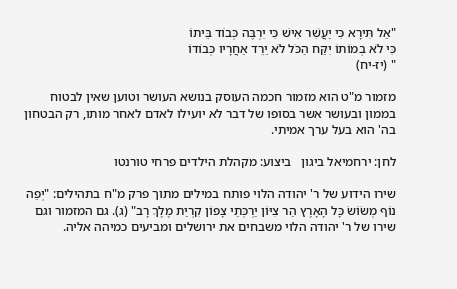"אַל תִּירָא כִּי יַעֲשִׁר אִישׁ כִּי יִרְבֶּה כְּבוֹד בֵּיתוֹ
כִּי לֹא בְמוֹתוֹ יִקַּח הַכֹּל לֹא יֵרֵד אַחֲרָיו כְּבוֹדוֹ
" (יז-יח)

מזמור מ"ט הוא מזמור חכמה העוסק בנושא העושר וטוען שאין לבטוח בממון ובעושר אשר בסופו של דבר לא יועילו לאדם לאחר מותו, רק הבטחון בה' הוא בעל ערך אמיתי.

לחן: ירחמיאל ביגון   ביצוע: מקהלת הילדים פרחי טורנטו

שירו הידוע של ר' יהודה הלוי פותח במילים מתוך פרק מ"ח בתהילים: "יְפֵה נוֹף מְשׂוֹשׂ כָּל הָאָרֶץ הַר צִיּוֹן יַרְכְּתֵי צָפוֹן קִרְיַת מֶלֶךְ רָב" (ג). גם המזמור וגם שירו של ר' יהודה הלוי משבחים את ירושלים ומביעים כמיהה אליה.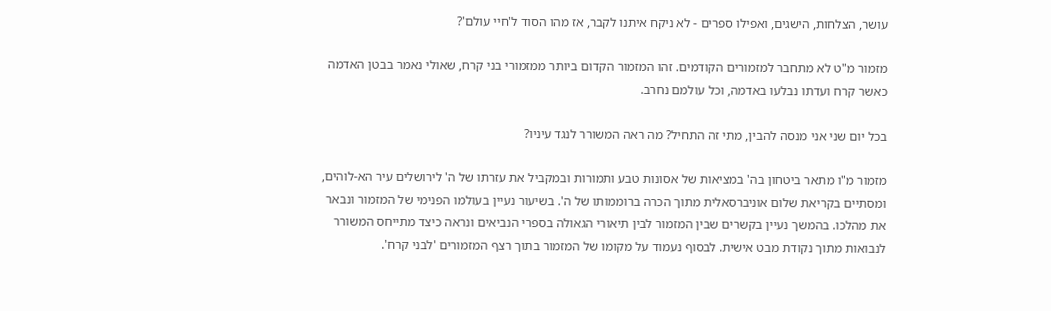עושר, הצלחות, הישגים, ואפילו ספרים - לא ניקח איתנו לקבר, אז מהו הסוד ל'חיי עולם'?

מזמור מ"ט לא מתחבר למזמורים הקודמים. זהו המזמור הקדום ביותר ממזמורי בני קרח, שאולי נאמר בבטן האדמה כאשר קרח ועדתו נבלעו באדמה, וכל עולמם נחרב.

בכל יום שני אני מנסה להבין, מתי זה התחיל? מה ראה המשורר לנגד עיניו?

מזמור מ"ו מתאר ביטחון בה' במציאות של אסונות טבע ותמורות ובמקביל את עזרתו של ה' לירושלים עיר הא-לוהים, ומסתיים בקריאת שלום אוניברסאלית מתוך הכרה ברוממותו של ה'. בשיעור נעיין בעולמו הפנימי של המזמור ונבאר את מהלכו. בהמשך נעיין בקשרים שבין המזמור לבין תיאורי הגאולה בספרי הנביאים ונראה כיצד מתייחס המשורר לנבואות מתוך נקודת מבט אישית. לבסוף נעמוד על מקומו של המזמור בתוך רצף המזמורים 'לבני קרח'.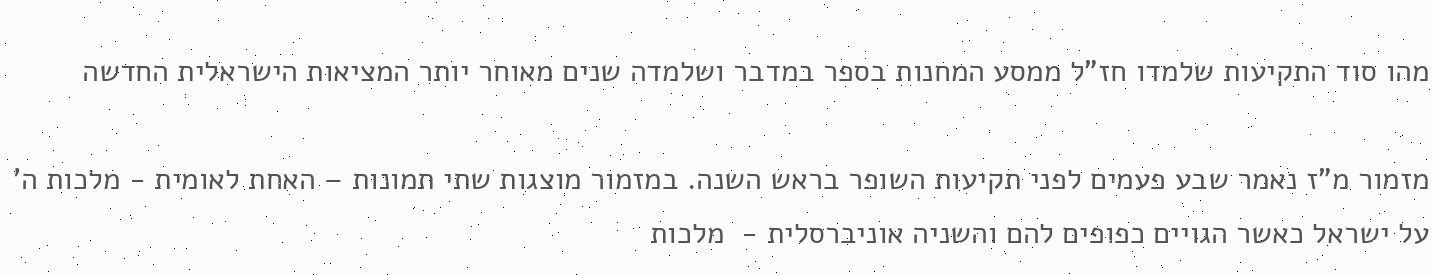מהו סוד התקיעות שלמדו חז"ל ממסע המחנות בספר במדבר ושלמדה שנים מאוחר יותר המציאות הישראלית החדשה

מזמור מ"ז נאמר שבע פעמים לפני תקיעות השופר בראש השנה. במזמור מוצגות שתי תמונות – האחת לאומית - מלכות ה' על ישראל כאשר הגויים כפופים להם והשניה אוניברסלית -  מלכות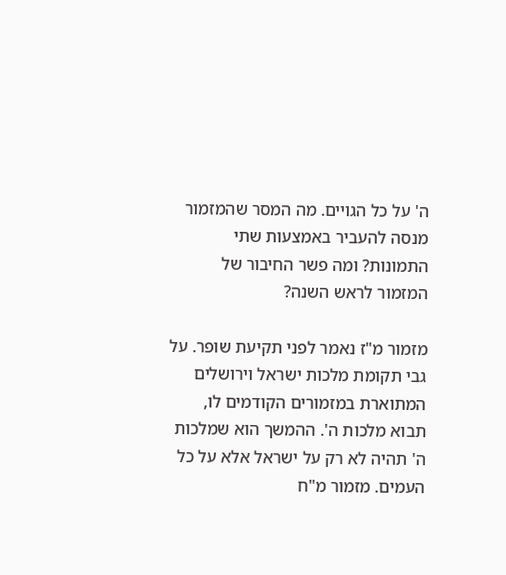ה' על כל הגויים. מה המסר שהמזמור מנסה להעביר באמצעות שתי התמונות? ומה פשר החיבור של המזמור לראש השנה?

מזמור מ"ז נאמר לפני תקיעת שופר. על גבי תקומת מלכות ישראל וירושלים המתוארת במזמורים הקודמים לו, תבוא מלכות ה'. ההמשך הוא שמלכות ה' תהיה לא רק על ישראל אלא על כל העמים. מזמור מ"ח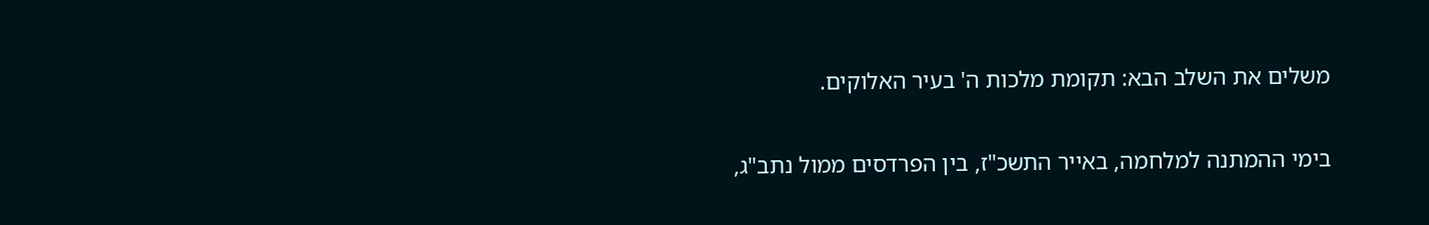משלים את השלב הבא: תקומת מלכות ה' בעיר האלוקים.

בימי ההמתנה למלחמה, באייר התשכ"ז, בין הפרדסים ממול נתב"ג,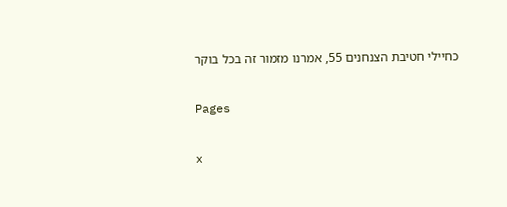כחיילי חטיבת הצנחנים 55, אמרנו מזמור זה בכל בוקר

Pages

x